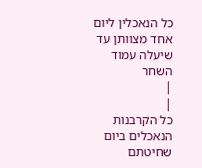כל הנאכלין ליום אחד מצוותן עד שיעלה עמוד השחר
|
|
כל הקרבנות הנאכלים ביום שחיטתם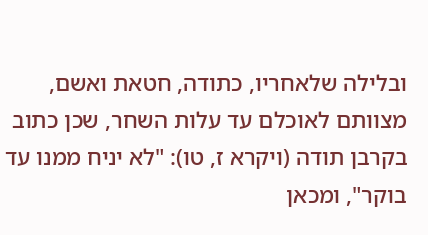ובלילה שלאחריו, כתודה, חטאת ואשם, מצוותם לאוכלם עד עלות השחר, שכן כתוב בקרבן תודה (ויקרא ז, טו): "לא יניח ממנו עד בוקר", ומכאן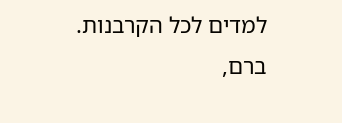למדים לכל הקרבנות.
ברם,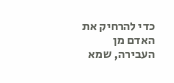כדי להרחיק את האדם מן העבירה, שמא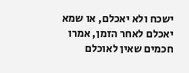ישכח ולא יאכלם, או שמא יאכלם לאחר הזמן, אמרו חכמים שאין לאוכלם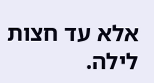אלא עד חצות לילה.